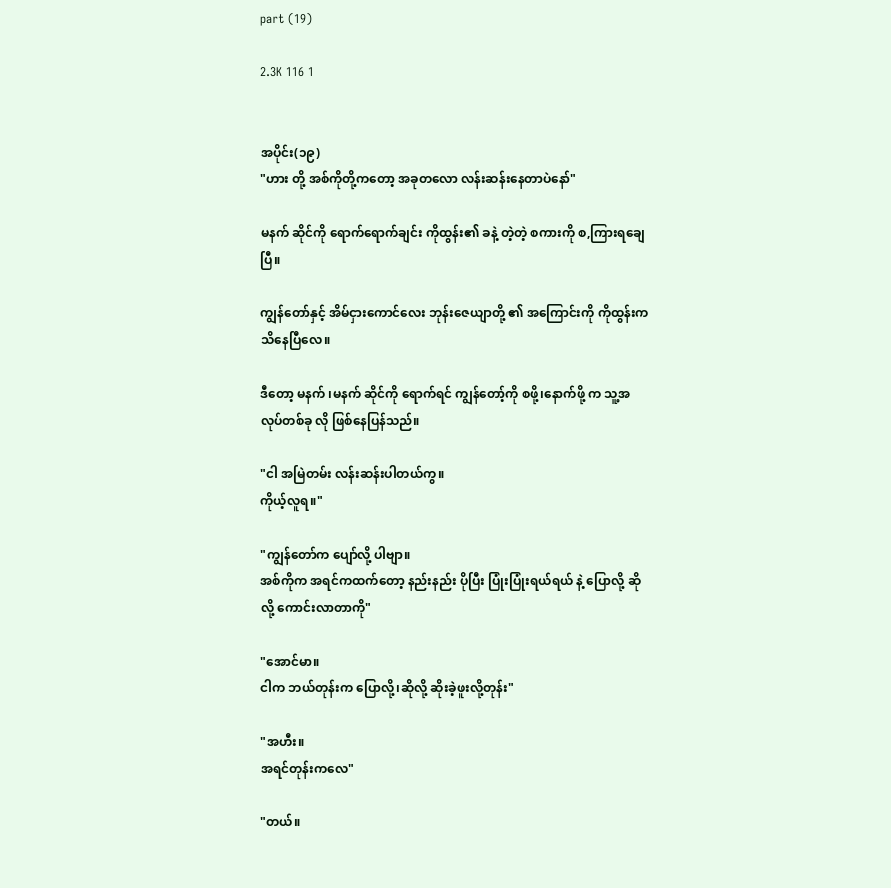part (19)

2.3K 116 1


အပိုင်း(၁၉)
"ဟား တို့ အစ်ကိုတို့ကတော့ အခုတလော လန်းဆန်းနေတာပဲနော်"

မနက် ဆိုင်ကို ရောက်ရောက်ချင်း ကိုထွန်း၏ ခနဲ့ တဲ့တဲ့ စကားကို စ,ကြားရချေပြီ။

ကျွန်တော်နှင့် အိမ်ငှားကောင်လေး ဘုန်းဇေယျာတို့ ၏ အကြောင်းကို ကိုထွန်းက သိနေပြီလေ။

ဒီတော့ မနက် ၊မနက် ဆိုင်ကို ရောက်ရင် ကျွန်တော့်ကို စဖို့၊နောက်ဖို့ က သူ့အလုပ်တစ်ခု လို ဖြစ်နေပြန်သည်။

"ငါ အမြဲတမ်း လန်းဆန်းပါတယ်ကွ။
ကိုယ့်လူရ။"

"ကျွန်တော်က ပျော်လို့ ပါဗျာ။
အစ်ကိုက အရင်ကထက်တော့ နည်းနည်း ပိုပြီး ပြုံးပြုံးရယ်ရယ် နဲ့ ပြောလို့ ဆိုလို့ ကောင်းလာတာကို"

"အောင်မာ။
ငါက ဘယ်တုန်းက ပြောလို့၊ဆိုလို့ ဆိုးခဲ့ဖူးလို့တုန်း"

"အဟီး။
အရင်တုန်းကလေ"

"တယ်။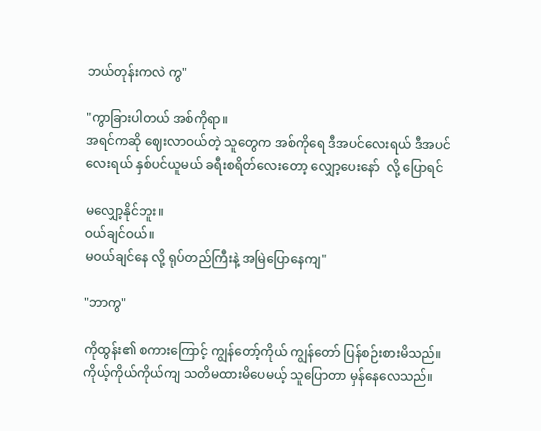ဘယ်တုန်းကလဲ ကွ"

"ကွာခြားပါတယ် အစ်ကိုရာ။
အရင်ကဆို ဈေးလာဝယ်တဲ့ သူတွေက အစ်ကိုရေ ဒီအပင်လေးရယ် ဒီအပင်လေးရယ် နှစ်ပင်ယူမယ် ခရီးစရိတ်လေးတော့ လျှော့ပေးနော်  လို့ ပြောရင်

မလျှော့နိုင်ဘူး။
ဝယ်ချင်ဝယ်။
မဝယ်ချင်နေ လို့ ရုပ်တည်ကြီးနဲ့ အမြဲပြောနေကျ"

"ဘာကွ"

ကိုထွန်း၏ စကားကြောင့် ကျွန်တော့်ကိုယ် ကျွန်တော် ပြန်စဉ်းစားမိသည်။
ကိုယ့်ကိုယ်ကိုယ်ကျ သတိမထားမိပေမယ့် သူပြောတာ မှန်နေလေသည်။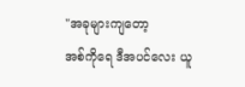"အခုများကျတော့
အစ်ကိုရေ ဒီအပင်လေး ယူ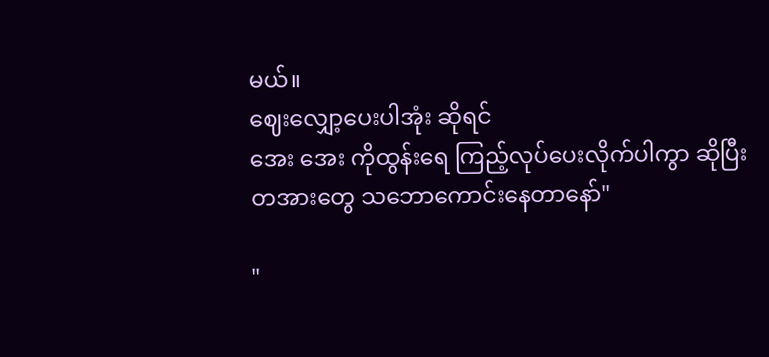မယ်။
ဈေးလျှော့ပေးပါအုံး ဆိုရင်
အေး အေး ကိုထွန်းရေ ကြည့်လုပ်ပေးလိုက်ပါကွာ ဆိုပြီး
တအားတွေ သဘောကောင်းနေတာနော်"

"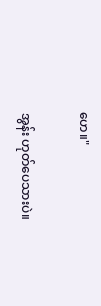ဟေ။"

အွန်း ဟုတ်ပေသားပဲ။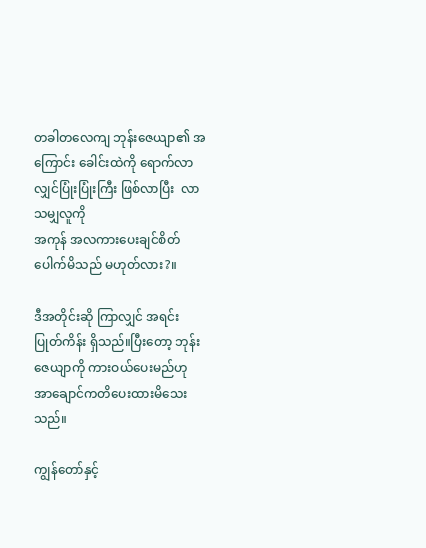တခါတလေကျ ဘုန်းဇေယျာ၏ အကြောင်း ခေါင်းထဲကို ရောက်လာလျှင်ပြုံးပြုံးကြီး ဖြစ်လာပြီး  လာသမျှလူကို
အကုန် အလကားပေးချင်စိတ်ပေါက်မိသည် မဟုတ်လား?။

ဒီအတိုင်းဆို ကြာလျှင် အရင်းပြုတ်ကိန်း ရှိသည်။ပြီးတော့ ဘုန်းဇေယျာကို ကားဝယ်ပေးမည်ဟု အာချောင်ကတိပေးထားမိသေးသည်။

ကျွန်တော်နှင့်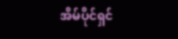အိမ်ပိုင်ရှင်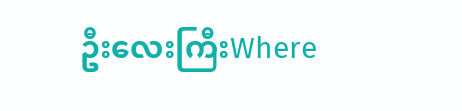ဦးလေးကြီးWhere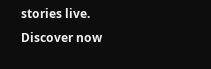stories live. Discover now